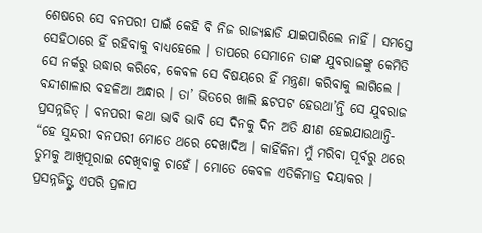ଶେଷରେ ସେ ବନପରୀ ପାଇଁ କେହି ବି ନିଜ ରାଜ୍ୟଛାଡି ଯାଇପାରିଲେ ନାହିଁ । ସମସ୍ତେ ସେହିଠାରେ ହିଁ ରହିବାକୁ ବାଧ୍ୟହେଲେ । ତାପରେ ସେମାନେ ତାଙ୍କ ଯୁବରାଜଙ୍କୁ କେମିତି ସେ ନର୍କରୁ ଉଦ୍ଧାର କରିବେ, କେବଳ ସେ ବିଷୟରେ ହିଁ ମନ୍ତ୍ରଣା କରିବାକୁ ଲାଗିଲେ ।
ବନ୍ଦୀଶାଳାର ବହଳିଆ ଅନ୍ଧାର । ତା’ ଭିତରେ ଖାଲି ଛଟପଟ ହେଉଥା’ନ୍ତି ସେ ଯୁବରାଜ ପ୍ରସନ୍ନଜିତ୍ । ବନପରୀ କଥା ଭାବି ଭାବି ସେ ଦିନକୁ ଦିନ ଅତି କ୍ଷୀଣ ହେଇଯାଉଥାନ୍ତି- “ହେ ସୁନ୍ଦରୀ ବନପରୀ ମୋତେ ଥରେ ଦେଖାଦିଅ । କାହିଁକିନା ମୁଁ ମରିବା ପୂର୍ବରୁ ଥରେ ତୁମକୁ ଆଖିପୂରାଇ ଦେଖିବାକୁ ଚାହେଁ । ମୋତେ କେବଳ ଏତିକିମାତ୍ର ଦୟାକର ।
ପ୍ରସନ୍ନଜିତ୍ଙ୍କ ଏପରି ପ୍ରଳାପ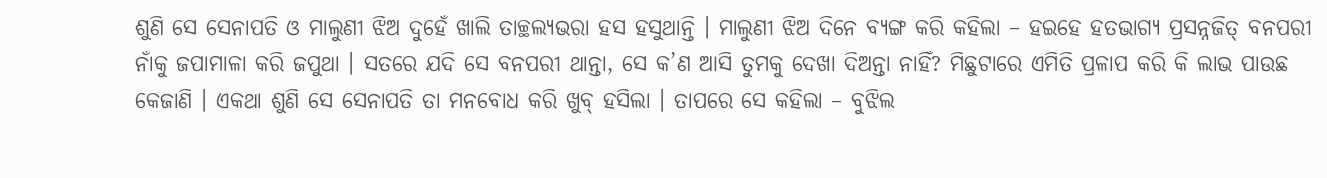ଶୁଣି ସେ ସେନାପତି ଓ ମାଲୁଣୀ ଝିଅ ଦୁହେଁ ଖାଲି ତାଚ୍ଛଲ୍ୟଭରା ହସ ହସୁଥାନ୍ତି । ମାଲୁଣୀ ଝିଅ ଦିନେ ବ୍ୟଙ୍ଗ କରି କହିଲା – ହଇହେ ହତଭାଗ୍ୟ ପ୍ରସନ୍ନଜିତ୍ ବନପରୀ ନାଁକୁ ଜପାମାଳା କରି ଜପୁଥା । ସତରେ ଯଦି ସେ ବନପରୀ ଥାନ୍ତା, ସେ କ’ଣ ଆସି ତୁମକୁ ଦେଖା ଦିଅନ୍ତା ନାହିଁ? ମିଛୁଟାରେ ଏମିତି ପ୍ରଳାପ କରି କି ଲାଭ ପାଉଛ କେଜାଣି । ଏକଥା ଶୁଣି ସେ ସେନାପତି ତା ମନବୋଧ କରି ଖୁବ୍ ହସିଲା । ତାପରେ ସେ କହିଲା – ବୁଝିଲ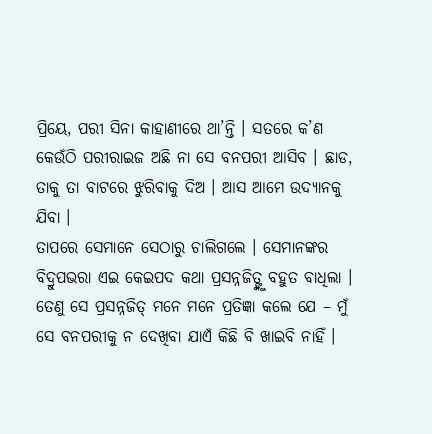ପ୍ରିୟେ, ପରୀ ସିନା କାହାଣୀରେ ଥା’ନ୍ତି । ସତରେ କ’ଣ କେଉଁଠି ପରୀରାଇଜ ଅଛି ନା ସେ ବନପରୀ ଆସିବ । ଛାଡ, ତାକୁ ତା ବାଟରେ ଝୁରିବାକୁ ଦିଅ । ଆସ ଆମେ ଉଦ୍ୟାନକୁ ଯିବା ।
ତାପରେ ସେମାନେ ସେଠାରୁ ଚାଲିଗଲେ । ସେମାନଙ୍କର ବିଦ୍ରୁପଭରା ଏଇ କେଇପଦ କଥା ପ୍ରସନ୍ନଜିତ୍ଙ୍କୁ ବହୁତ ବାଧିଲା । ତେଣୁ ସେ ପ୍ରସନ୍ନଜିତ୍ ମନେ ମନେ ପ୍ରତିଜ୍ଞା କଲେ ଯେ – ମୁଁ ସେ ବନପରୀକୁ ନ ଦେଖିବା ଯାଏଁ କିଛି ବି ଖାଇବି ନାହିଁ ।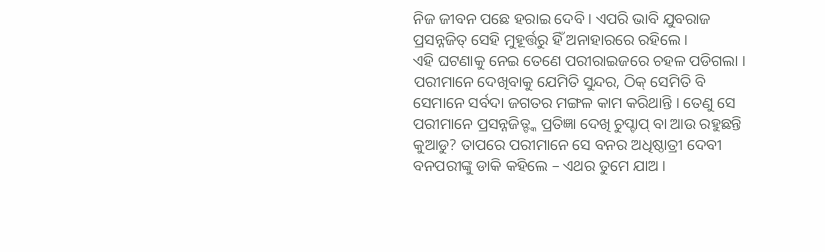ନିଜ ଜୀବନ ପଛେ ହରାଇ ଦେବି । ଏପରି ଭାବି ଯୁବରାଜ ପ୍ରସନ୍ନଜିତ୍ ସେହି ମୁହୂର୍ତ୍ତରୁ ହିଁ ଅନାହାରରେ ରହିଲେ ।
ଏହି ଘଟଣାକୁ ନେଇ ତେଣେ ପରୀରାଇଜରେ ଚହଳ ପଡିଗଲା । ପରୀମାନେ ଦେଖିବାକୁ ଯେମିତି ସୁନ୍ଦର, ଠିକ୍ ସେମିତି ବି ସେମାନେ ସର୍ବଦା ଜଗତର ମଙ୍ଗଳ କାମ କରିଥାନ୍ତି । ତେଣୁ ସେ ପରୀମାନେ ପ୍ରସନ୍ନଜିତ୍ଙ୍କ ପ୍ରତିଜ୍ଞା ଦେଖି ଚୁପ୍ଚାପ୍ ବା ଆଉ ରହୁଛନ୍ତି କୁଆଡୁ? ତାପରେ ପରୀମାନେ ସେ ବନର ଅଧିଷ୍ଠାତ୍ରୀ ଦେବୀ ବନପରୀଙ୍କୁ ଡାକି କହିଲେ – ଏଥର ତୁମେ ଯାଅ ।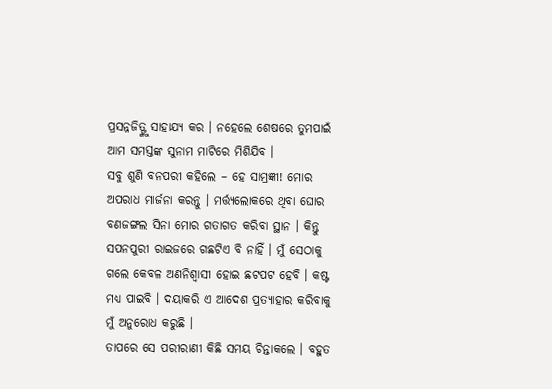ପ୍ରସନ୍ନଜିତ୍ଙ୍କୁ ସାହାଯ୍ୟ କର । ନହେଲେ ଶେଷରେ ତୁମପାଇଁ ଆମ ସମସ୍ତଙ୍କ ସୁନାମ ମାଟିରେ ମିଶିଯିବ ।
ସବୁ ଶୁଣି ବନପରୀ କହିଲେ – ହେ ସାମ୍ରଜ୍ଞୀ! ମୋର ଅପରାଧ ମାର୍ଜନା କରନ୍ତୁ । ମର୍ତ୍ତ୍ୟଲୋକରେ ଥିବା ଘୋର ବଣଜଙ୍ଗଲ ସିନା ମୋର ଗତାଗତ କରିବା ସ୍ଥାନ । କିନ୍ତୁ ସପନପୁରୀ ରାଇଜରେ ଗଛଟିଏ ବି ନାହିଁ । ମୁଁ ସେଠାକୁ ଗଲେ କେବଳ ଅଣନିଶ୍ୱାସୀ ହୋଇ ଛଟପଟ ହେବି । କଷ୍ଟ ମଧ୍ୟ ପାଇବି । ଦୟାକରି ଏ ଆଦେଶ ପ୍ରତ୍ୟାହାର କରିବାକୁ ମୁଁ ଅନୁରୋଧ କରୁଛି ।
ତାପରେ ସେ ପରୀରାଣୀ କିଛି ସମୟ ଚିନ୍ତାକଲେ । ବହୁତ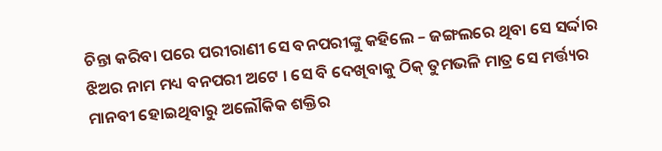ଚିନ୍ତା କରିବା ପରେ ପରୀରାଣୀ ସେ ବନପରୀଙ୍କୁ କହିଲେ – ଜଙ୍ଗଲରେ ଥିବା ସେ ସର୍ଦ୍ଦାର ଝିଅର ନାମ ମଧ୍ୟ ବନପରୀ ଅଟେ । ସେ ବି ଦେଖିବାକୁ ଠିକ୍ ତୁମଭଳି ମାତ୍ର ସେ ମର୍ତ୍ତ୍ୟର ମାନବୀ ହୋଇଥିବାରୁ ଅଲୌକିକ ଶକ୍ତିର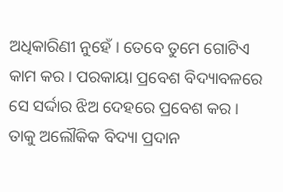ଅଧିକାରିଣୀ ନୁହେଁ । ତେବେ ତୁମେ ଗୋଟିଏ କାମ କର । ପରକାୟା ପ୍ରବେଶ ବିଦ୍ୟାବଳରେ ସେ ସର୍ଦ୍ଦାର ଝିଅ ଦେହରେ ପ୍ରବେଶ କର । ତାକୁ ଅଲୌକିକ ବିଦ୍ୟା ପ୍ରଦାନ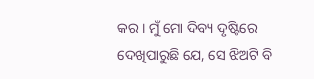କର । ମୁଁ ମୋ ଦିବ୍ୟ ଦୃଷ୍ଟିରେ ଦେଖିପାରୁଛି ଯେ, ସେ ଝିଅଟି ବି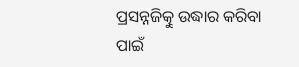ପ୍ରସନ୍ନଜିତ୍କୁ ଉଦ୍ଧାର କରିବା ପାଇଁ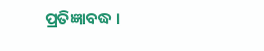ପ୍ରତିଜ୍ଞାବଦ୍ଧ ।